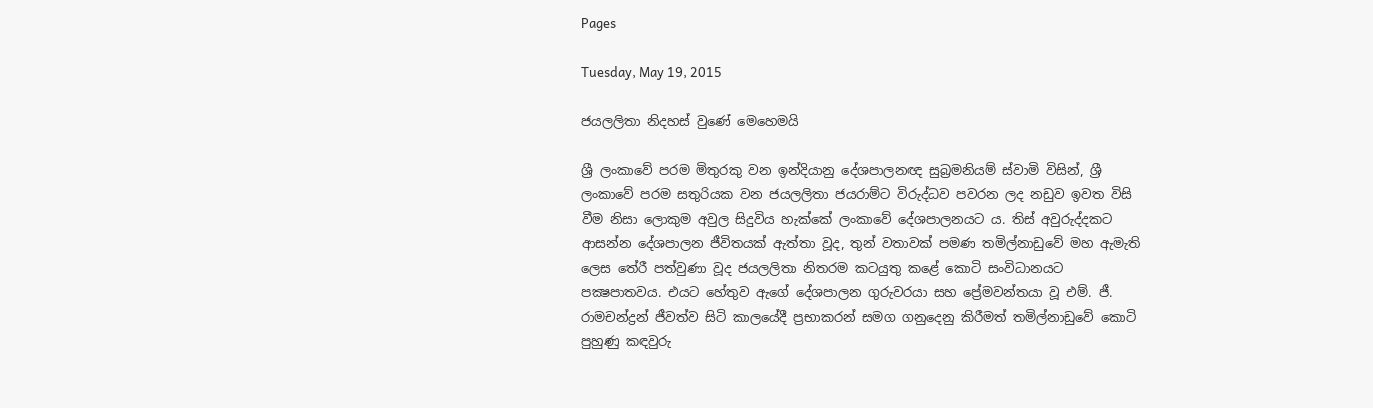Pages

Tuesday, May 19, 2015

ජයලලිතා නිදහස්‌ වුණේ මෙහෙමයි

ශ්‍රී ලංකාවේ පරම මිතුරකු වන ඉන්දියානු දේශපාලනඥ සුබ්‍රමනියම් ස්‌වාමි විසින්, ශ්‍රී ලංකාවේ පරම සතුරියක වන ජයලලිතා ජයරාම්ට විරුද්ධව පවරන ලද නඩුව ඉවත විසි වීම නිසා ලොකුම අවුල සිදුවිය හැක්‌කේ ලංකාවේ දේශපාලනයට ය. තිස්‌ අවුරුද්දකට ආසන්න දේශපාලන ජීවිතයක්‌ ඇත්තා වූද, තුන් වතාවක්‌ පමණ තමිල්නාඩුවේ මහ ඇමැති ලෙස තේරී පත්වුණා වූද ජයලලිතා නිතරම කටයුතු කළේ කොටි සංවිධානයට පක්‍ෂපාතවය. එයට හේතුව ඇගේ දේශපාලන ගුරුවරයා සහ ප්‍රේමවන්තයා වූ එම්. ජී. රාමචන්ද්‍රන් ජීවත්ව සිටි කාලයේදී ප්‍රභාකරන් සමග ගනුදෙනු කිරීමත් තමිල්නාඩුවේ කොටි පුහුණු කඳවුරු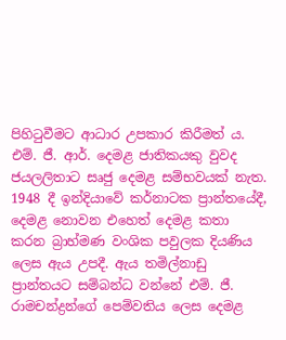පිහිටුවීමට ආධාර උපකාර කිරීමත් ය. එම්. ජී. ආර්. දෙමළ ජාතිකයකු වුවද ජයලලිතාට සෘජු දෙමළ සම්භවයක්‌ නැත. 1948 දී ඉන්දියාවේ කර්නාටක ප්‍රාන්තයේදී, දෙමළ නොවන එහෙත් දෙමළ කතා කරන බ්‍රාහ්මණ වංශික පවුලක දියණිය ලෙස ඇය උපදී. ඇය තමිල්නාඩු ප්‍රාන්තයට සම්බන්ධ වන්නේ එම්. ජී. රාමචන්ද්‍රන්ගේ පෙම්වතිය ලෙස දෙමළ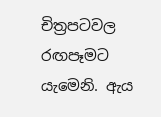චිත්‍රපටවල රඟපෑමට යැමෙනි. ඇය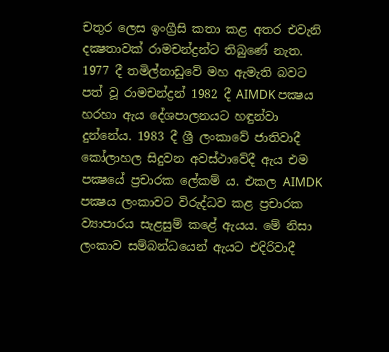චතුර ලෙස ඉංග්‍රීසි කතා කළ අතර එවැනි දක්‍ෂතාවක්‌ රාමචන්ද්‍රන්ට තිබුණේ නැත. 1977 දී තමිල්නාඩුවේ මහ ඇමැති බවට පත් වූ රාමචන්ද්‍රන් 1982 දී AIMDK පක්‍ෂය හරහා ඇය දේශපාලනයට හඳුන්වා දුන්නේය. 1983 දී ශ්‍රී ලංකාවේ ජාතිවාදී කෝලාහල සිදුවන අවස්‌ථාවේදී ඇය එම පක්‍ෂයේ ප්‍රචාරක ලේකම් ය. එකල AIMDK පක්‍ෂය ලංකාවට විරුද්ධව කළ ප්‍රචාරක ව්‍යාපාරය සැළසුම් කළේ ඇයය. මේ නිසා ලංකාව සම්බන්ධයෙන් ඇයට එදිරිවාදී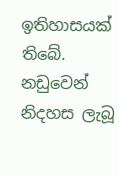ඉතිහාසයක්‌ තිබේ. නඩුවෙන් නිදහස ලැබූ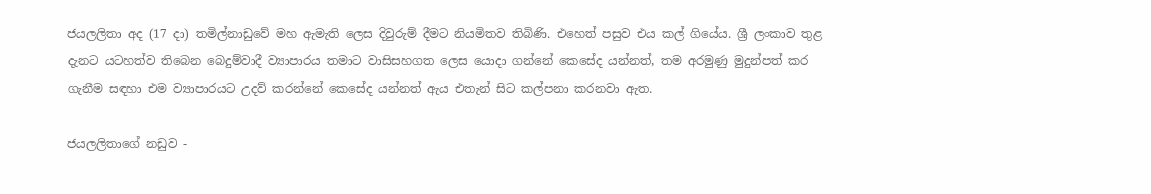ජයලලිතා අද (17 දා) තමිල්නාඩුවේ මහ ඇමැති ලෙස දිවුරුම් දීමට නියමිතව තිබිණි. එහෙත් පසුව එය කල් ගියේය. ශ්‍රී ලංකාව තුළ දැනට යටහත්ව තිබෙන බෙදුම්වාදී ව්‍යාපාරය තමාට වාසිසහගත ලෙස යොදා ගන්නේ කෙසේද යන්නත්, තම අරමුණු මුදුන්පත් කර ගැනීම සඳහා එම ව්‍යාපාරයට උදව් කරන්නේ කෙසේද යන්නත් ඇය එතැන් සිට කල්පනා කරනවා ඇත.

ජයලලිතාගේ නඩුව -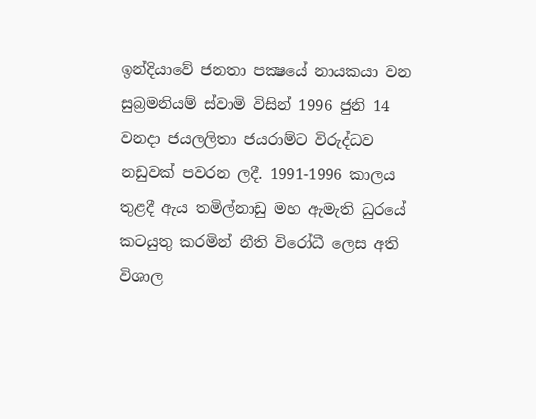ඉන්දියාවේ ජනතා පක්‍ෂයේ නායකයා වන සුබ්‍රමනියම් ස්‌වාමි විසින් 1996 ජුනි 14 වනදා ජයලලිතා ජයරාම්ට විරුද්ධව නඩුවක්‌ පවරන ලදී. 1991-1996 කාලය තුළදී ඇය තමිල්නාඩු මහ ඇමැති ධුරයේ කටයුතු කරමින් නීති විරෝධී ලෙස අති විශාල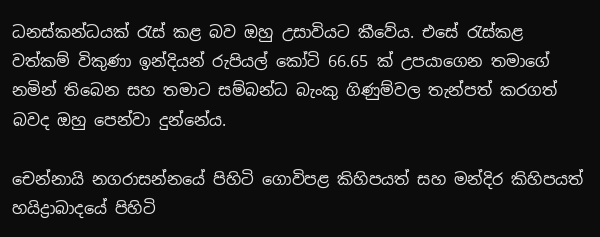ධනස්‌කන්ධයක්‌ රැස්‌ කළ බව ඔහු උසාවියට කීවේය. එසේ රැස්‌කළ වත්කම් විකුණා ඉන්දියන් රුපියල් කෝටි 66.65 ක්‌ උපයාගෙන තමාගේ නමින් තිබෙන සහ තමාට සම්බන්ධ බැංකු ගිණුම්වල තැන්පත් කරගත් බවද ඔහු පෙන්වා දුන්නේය.

චෙන්නායි නගරාසන්නයේ පිහිටි ගොවිපළ කිහිපයත් සහ මන්දිර කිහිපයත් හයිද්‍රාබාදයේ පිහිටි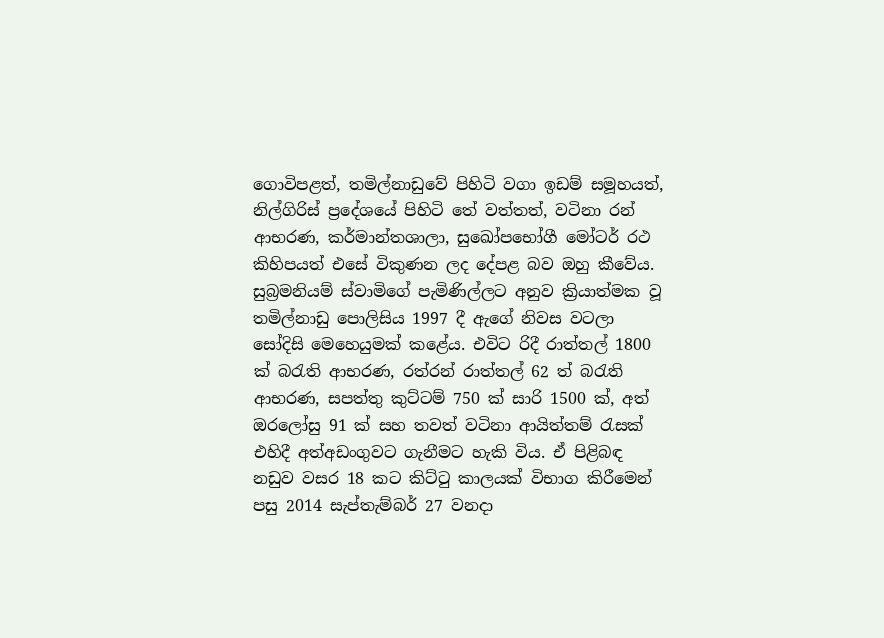ගොවිපළත්, තමිල්නාඩුවේ පිහිටි වගා ඉඩම් සමූහයත්, නිල්ගිරිස්‌ ප්‍රදේශයේ පිහිටි තේ වත්තත්, වටිනා රන් ආභරණ, කර්මාන්තශාලා, සුඛෝපභෝගී මෝටර් රථ කිහිපයත් එසේ විකුණන ලද දේපළ බව ඔහු කීවේය. සුබ්‍රමනියම් ස්‌වාමිගේ පැමිණිල්ලට අනුව ක්‍රියාත්මක වූ තමිල්නාඩු පොලිසිය 1997 දී ඇගේ නිවස වටලා සෝදිසි මෙහෙයුමක්‌ කළේය. එවිට රිදී රාත්තල් 1800 ක්‌ බරැති ආභරණ, රත්රන් රාත්තල් 62 ත් බරැති ආභරණ, සපත්තු කුට්‌ටම් 750 ක්‌ සාරි 1500 ක්‌, අත් ඔරලෝසු 91 ක්‌ සහ තවත් වටිනා ආයිත්තම් රැසක්‌ එහිදී අත්අඩංගුවට ගැනීමට හැකි විය. ඒ පිළිබඳ නඩුව වසර 18 කට කිට්‌ටු කාලයක්‌ විභාග කිරීමෙන් පසු 2014 සැප්තැම්බර් 27 වනදා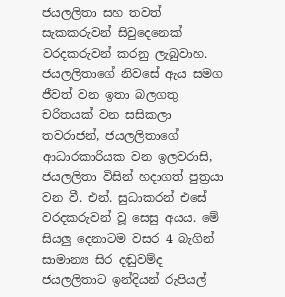ජයලලිතා සහ තවත් සැකකරුවන් සිවුදෙනෙක්‌ වරදකරුවන් කරනු ලැබුවාහ. ජයලලිතාගේ නිවසේ ඇය සමග ජීවත් වන ඉතා බලගතු චරිතයක්‌ වන සසිකලා තවරාජන්, ජයලලිතාගේ ආධාරකාරියක වන ඉලවරාසි, ජයලලිතා විසින් හදාගත් පුත්‍රයා වන වී. එන්. සුධාකරන් එසේ වරදකරුවන් වූ සෙසු අයය. මේ සියලු දෙනාටම වසර 4 බැගින් සාමාන්‍ය සිර දඬුවම්ද ජයලලිතාට ඉන්දියන් රුපියල්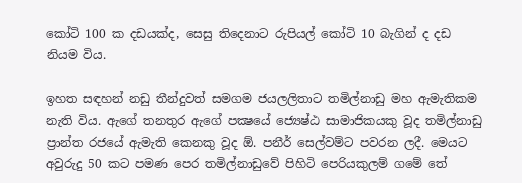කෝටි 100 ක දඩයක්‌ද, සෙසු තිදෙනාට රුපියල් කෝටි 10 බැගින් ද දඩ නියම විය.

ඉහත සඳහන් නඩු තීන්දුවත් සමගම ජයලලිතාට තමිල්නාඩු මහ ඇමැතිකම නැති විය. ඇගේ තනතුර ඇගේ පක්‍ෂයේ ජ්‍යෙෂ්ඨ සාමාජිකයකු වූද තමිල්නාඩු ප්‍රාන්ත රජයේ ඇමැති කෙනකු වූද ඕ. පනීර් සෙල්වම්ට පවරන ලදී. මෙයට අවුරුදු 50 කට පමණ පෙර තමිල්නාඩුවේ පිහිටි පෙරියකුලම් ගමේ තේ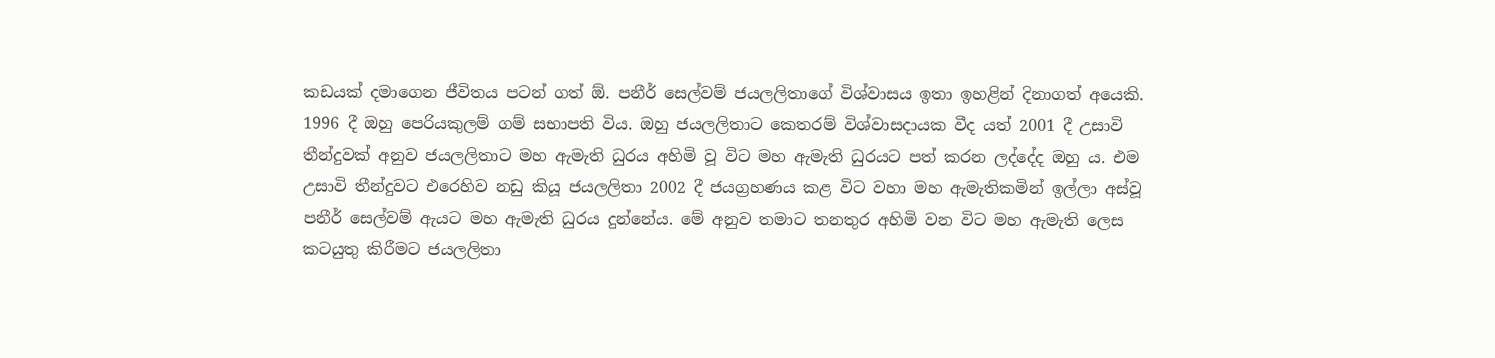කඩයක්‌ දමාගෙන ජීවිතය පටන් ගත් ඕ. පනීර් සෙල්වම් ජයලලිතාගේ විශ්වාසය ඉතා ඉහළින් දිනාගත් අයෙකි. 1996 දී ඔහු පෙරියකුලම් ගම් සභාපති විය. ඔහු ජයලලිතාට කෙතරම් විශ්වාසදායක වීද යත් 2001 දී උසාවි තීන්දුවක්‌ අනුව ජයලලිතාට මහ ඇමැති ධුරය අහිමි වූ විට මහ ඇමැති ධුරයට පත් කරන ලද්දේද ඔහු ය. එම උසාවි තීන්දුවට එරෙහිව නඩු කියූ ජයලලිතා 2002 දී ජයග්‍රහණය කළ විට වහා මහ ඇමැතිකමින් ඉල්ලා අස්‌වූ පනීර් සෙල්වම් ඇයට මහ ඇමැති ධුරය දුන්නේය. මේ අනුව තමාට තනතුර අහිමි වන විට මහ ඇමැති ලෙස කටයුතු කිරීමට ජයලලිතා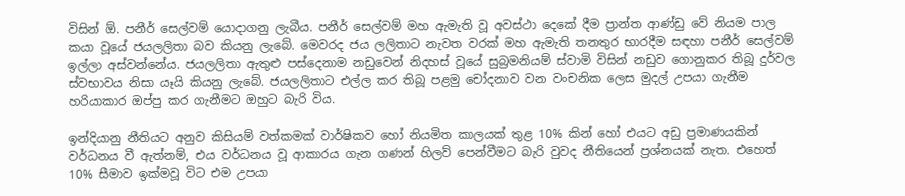විසින් ඕ. පනීර් සෙල්වම් යොදාගනු ලැබීය. පනීර් සෙල්වම් මහ ඇමැති වූ අවස්‌ථා දෙකේ දීම ප්‍රාන්ත ආණ්‌ඩු වේ නියම පාල කයා වූයේ ජයලලිතා බව කියනු ලැබේ. මෙවරද ජය ලලිතාට නැවත වරක්‌ මහ ඇමැති තනතුර භාරදීම සඳහා පනීර් සෙල්වම් ඉල්ලා අස්‌වන්නේය. ජයලලිතා ඇතුළු පස්‌දෙනාම නඩුවෙන් නිදහස්‌ වූයේ සුබ්‍රමනියම් ස්‌වාමි විසින් නඩුව ගොනුකර තිබූ දුර්වල ස්‌වභාවය නිසා යෑයි කියනු ලැබේ. ජයලලිතාට එල්ල කර තිබූ පළමු චෝදනාව වන වංචනික ලෙස මුදල් උපයා ගැනීම හරියාකාර ඔප්පු කර ගැනීමට ඔහුට බැරි විය.

ඉන්දියානු නීතියට අනුව කිසියම් වත්කමක්‌ වාර්ෂිකව හෝ නියමිත කාලයක්‌ තුළ 10% කින් හෝ එයට අඩු ප්‍රමාණයකින් වර්ධනය වී ඇත්නම්, එය වර්ධනය වූ ආකාරය ගැන ගණන් හිලව් පෙන්වීමට බැරි වුවද නීතියෙන් ප්‍රශ්නයක්‌ නැත. එහෙත් 10% සීමාව ඉක්‌මවූ විට එම උපයා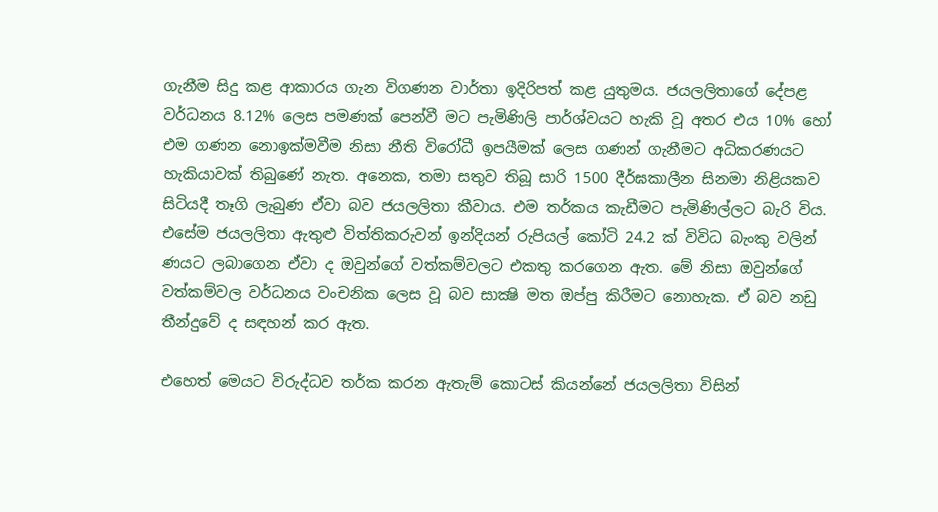ගැනීම සිදු කළ ආකාරය ගැන විගණන වාර්තා ඉදිරිපත් කළ යුතුමය. ජයලලිතාගේ දේපළ වර්ධනය 8.12% ලෙස පමණක්‌ පෙන්වී මට පැමිණිලි පාර්ශ්වයට හැකි වූ අතර එය 10% හෝ එම ගණන නොඉක්‌මවීම නිසා නීති විරෝධී ඉපයීමක්‌ ලෙස ගණන් ගැනීමට අධිකරණයට හැකියාවක්‌ තිබුණේ නැත. අනෙක, තමා සතුව තිබූ සාරි 1500 දීර්ඝකාලීන සිනමා නිළියකව සිටියදී තෑගි ලැබුණ ඒවා බව ජයලලිතා කීවාය. එම තර්කය කැඩීමට පැමිණිල්ලට බැරි විය. එසේම ජයලලිතා ඇතුළු විත්තිකරුවන් ඉන්දියන් රුපියල් කෝටි 24.2 ක්‌ විවිධ බැංකු වලින් ණයට ලබාගෙන ඒවා ද ඔවුන්ගේ වත්කම්වලට එකතු කරගෙන ඇත. මේ නිසා ඔවුන්ගේ වත්කම්වල වර්ධනය වංචනික ලෙස වූ බව සාක්‍ෂි මත ඔප්පු කිරීමට නොහැක. ඒ බව නඩු තීන්දුවේ ද සඳහන් කර ඇත.

එහෙත් මෙයට විරුද්ධව තර්ක කරන ඇතැම් කොටස්‌ කියන්නේ ජයලලිතා විසින්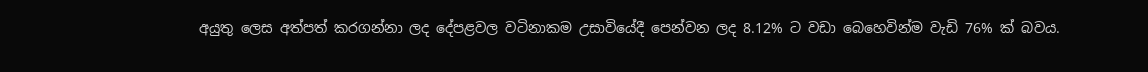අයුතු ලෙස අත්පත් කරගන්නා ලද දේපළවල වටිනාකම උසාවියේදී පෙන්වන ලද 8.12% ට වඩා බෙහෙවින්ම වැඩි 76% ක්‌ බවය.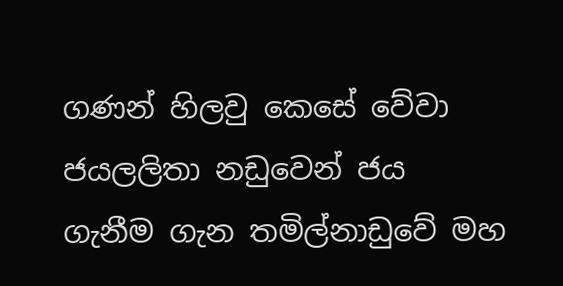ගණන් හිලවු කෙසේ වේවා ජයලලිතා නඩුවෙන් ජය ගැනීම ගැන තමිල්නාඩුවේ මහ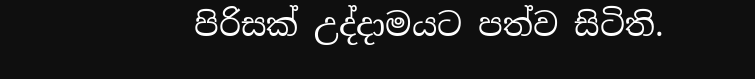පිරිසක්‌ උද්දාමයට පත්ව සිටිති.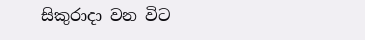සිකුරාදා වන විට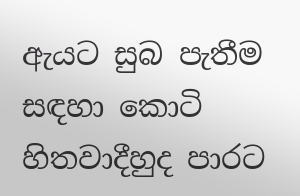ඇයට සුබ පැතීම සඳහා කොටි හිතවාදීහුද පාරට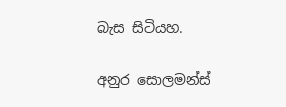බැස සිටියහ.

අනුර සොලමන්ස්‌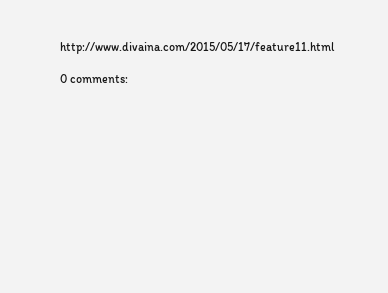http://www.divaina.com/2015/05/17/feature11.html

0 comments: